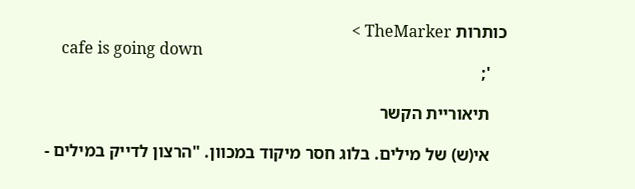כותרות TheMarker >
    cafe is going down
    ';

    תיאוריית הקשר

    אי(ש) של מילים. בלוג חסר מיקוד במכוון. "הרצון לדייק במילים -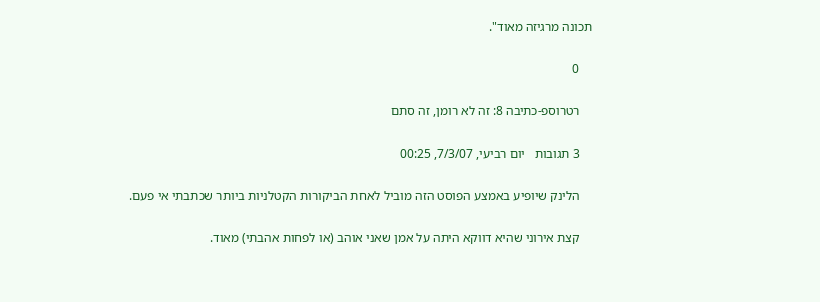תכונה מרגיזה מאוד".

    0

    רטרוספ-כתיבה 8: זה לא רומן, זה סתם

    3 תגובות   יום רביעי, 7/3/07, 00:25

    הלינק שיופיע באמצע הפוסט הזה מוביל לאחת הביקורות הקטלניות ביותר שכתבתי אי פעם.

    קצת אירוני שהיא דווקא היתה על אמן שאני אוהב (או לפחות אהבתי) מאוד.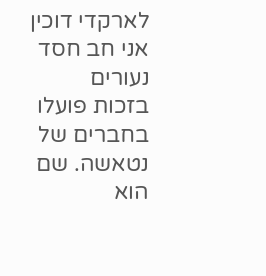לארקדי דוכין אני חב חסד נעורים בזכות פועלו בחברים של נטאשה. שם הוא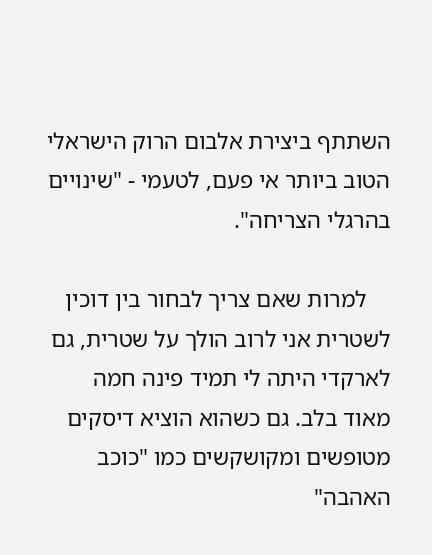השתתף ביצירת אלבום הרוק הישראלי הטוב ביותר אי פעם, לטעמי - "שינויים בהרגלי הצריחה".

    למרות שאם צריך לבחור בין דוכין לשטרית אני לרוב הולך על שטרית, גם לארקדי היתה לי תמיד פינה חמה מאוד בלב. גם כשהוא הוציא דיסקים מטופשים ומקושקשים כמו "כוכב האהבה"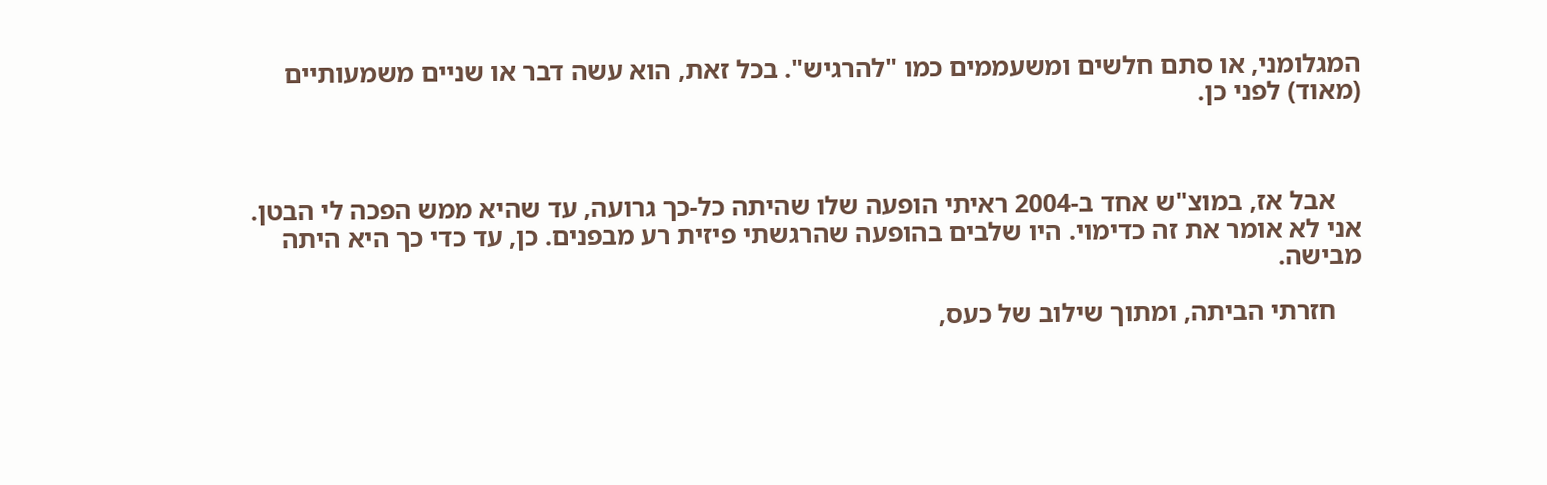המגלומני, או סתם חלשים ומשעממים כמו "להרגיש". בכל זאת, הוא עשה דבר או שניים משמעותיים (מאוד) לפני כן.



    אבל אז, במוצ"ש אחד ב-2004 ראיתי הופעה שלו שהיתה כל-כך גרועה, עד שהיא ממש הפכה לי הבטן. אני לא אומר את זה כדימוי. היו שלבים בהופעה שהרגשתי פיזית רע מבפנים. כן, עד כדי כך היא היתה מבישה.

    חזרתי הביתה, ומתוך שילוב של כעס,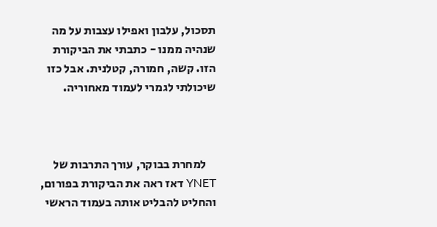תסכול, עלבון ואפילו עצבות על מה שנהיה ממנו - כתבתי את הביקורת הזו. קשה, חמורה, קטלנית. אבל כזו שיכולתי לגמרי לעמוד מאחוריה.



    למחרת בבוקר, עורך התרבות של YNET דאז ראה את הביקורת בפורום, והחליט להבליט אותה בעמוד הראשי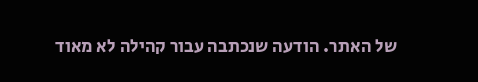של האתר. הודעה שנכתבה עבור קהילה לא מאוד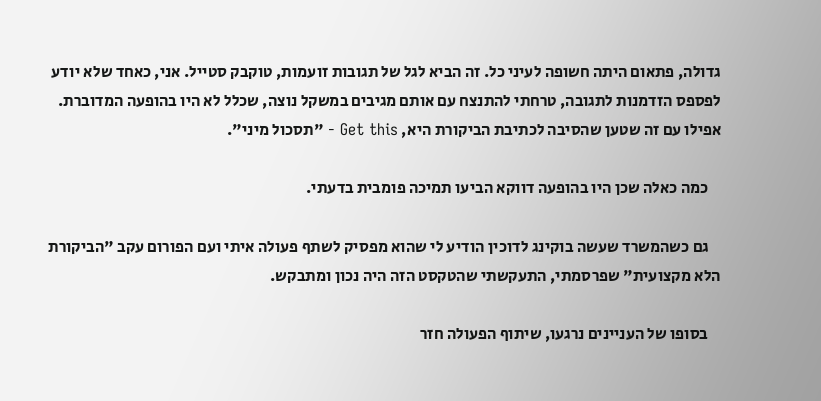גדולה, פתאום היתה חשופה לעיני כל. זה הביא לגל של תגובות זועמות, טוקבק סטייל. אני, כאחד שלא יודע לפספס הזדמנות לתגובה, טרחתי להתנצח עם אותם מגיבים במשקל נוצה, שכלל לא היו בהופעה המדוברת. אפילו עם זה שטען שהסיבה לכתיבת הביקורת היא, Get this - "תסכול מיני".

    כמה כאלה שכן היו בהופעה דווקא הביעו תמיכה פומבית בדעתי.

    גם כשהמשרד שעשה בוקינג לדוכין הודיע לי שהוא מפסיק לשתף פעולה איתי ועם הפורום עקב "הביקורת הלא מקצועית" שפרסמתי, התעקשתי שהטקסט הזה היה נכון ומתבקש.

    בסופו של העניינים נרגעו, שיתוף הפעולה חזר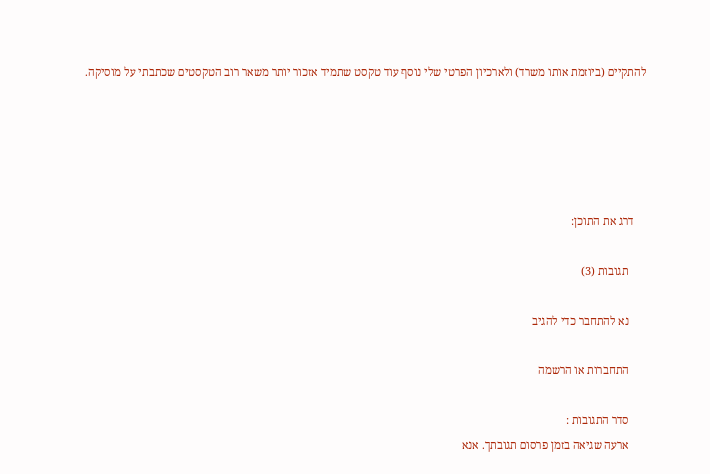להתקיים (ביוזמת אותו משרד) ולארכיון הפרטי שלי נוסף עוד טקסט שתמיד אזכור יותר משאר רוב הטקסטים שכתבתי על מוסיקה.





    דרג את התוכן:

      תגובות (3)

      נא להתחבר כדי להגיב

      התחברות או הרשמה

      סדר התגובות :
      ארעה שגיאה בזמן פרסום תגובתך. אנא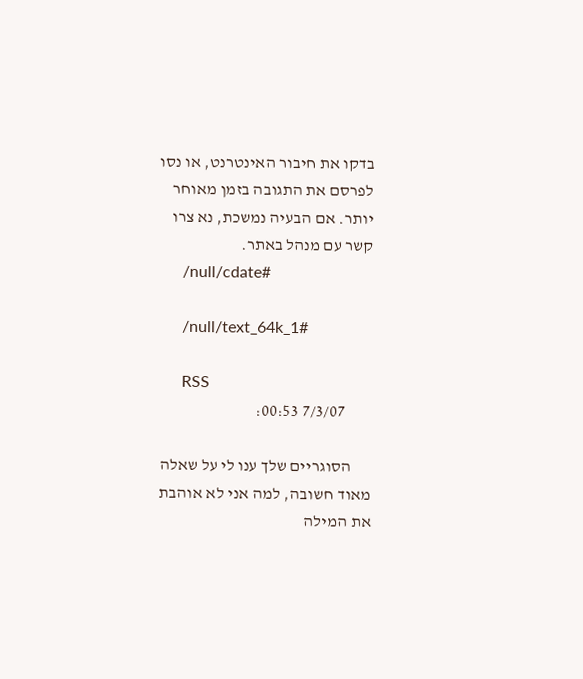בדקו את חיבור האינטרנט, או נסו לפרסם את התגובה בזמן מאוחר יותר. אם הבעיה נמשכת, נא צרו קשר עם מנהל באתר.
      /null/cdate#

      /null/text_64k_1#

      RSS
        7/3/07 00:53:

      הסוגריים שלך ענו לי על שאלה מאוד חשובה, למה אני לא אוהבת את המילה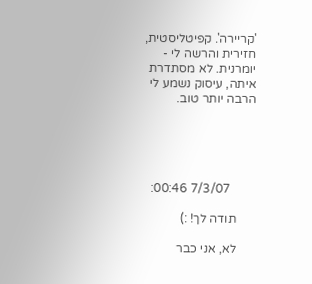'קריירה'. קפיטליסטית, חזירית והרשה לי - יומרנית. לא מסתדרת איתה, עיסוק נשמע לי הרבה יותר טוב.





        7/3/07 00:46:

      תודה לך! :)

      לא, אני כבר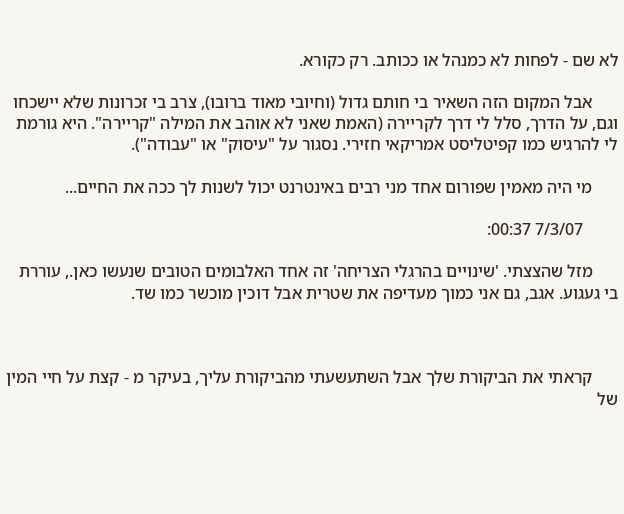לא שם - לפחות לא כמנהל או ככותב. רק כקורא.

      אבל המקום הזה השאיר בי חותם גדול (וחיובי מאוד ברובו), צרב בי זכרונות שלא יישכחו וגם, על הדרך, סלל לי דרך לקריירה (האמת שאני לא אוהב את המילה "קריירה". היא גורמת לי להרגיש כמו קפיטליסט אמריקאי חזירי. נסגור על "עיסוק" או "עבודה").

      מי היה מאמין שפורום אחד מני רבים באינטרנט יכול לשנות לך ככה את החיים...

        7/3/07 00:37:

      מזל שהצצתי. 'שינויים בהרגלי הצריחה' זה אחד האלבומים הטובים שנעשו כאן., עוררת בי געגוע. אגב, גם אני כמוך מעדיפה את שטרית אבל דוכין מוכשר כמו שד.



      קראתי את הביקורת שלך אבל השתעשעתי מהביקורת עליך, בעיקר מ - קצת על חיי המין של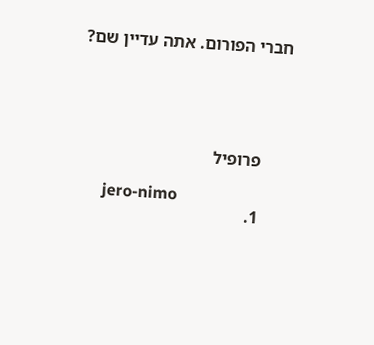חברי הפורום. אתה עדיין שם?





      פרופיל

      jero-nimo
      1.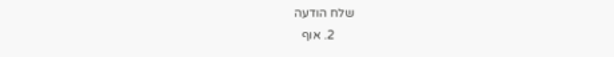שלח הודעה
      2. אוף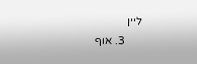ליין
      3. אוף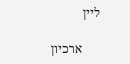ליין

      ארכיון